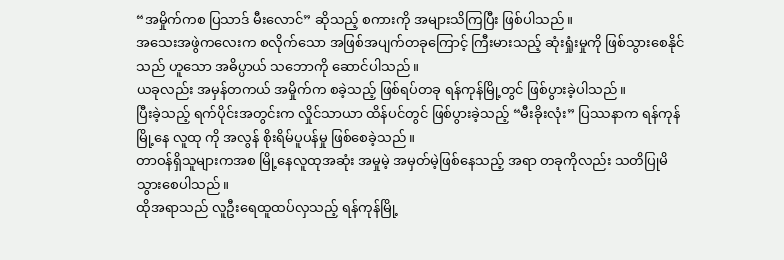“အမှိုက်ကစ ပြသာဒ် မီးလောင်” ဆိုသည့် စကားကို အများသိကြပြီး ဖြစ်ပါသည်။
အသေးအဖွဲကလေးက စလိုက်သော အဖြစ်အပျက်တခုကြောင့် ကြီးမားသည့် ဆုံးရှုံးမှုကို ဖြစ်သွားစေနိုင်သည် ဟူသော အဓိပ္ပာယ် သဘောကို ဆောင်ပါသည်။
ယခုလည်း အမှန်တကယ် အမှိုက်က စခဲ့သည့် ဖြစ်ရပ်တခု ရန်ကုန်မြို့တွင် ဖြစ်ပွားခဲ့ပါသည်။
ပြီးခဲ့သည့် ရက်ပိုင်းအတွင်းက လှိုင်သာယာ ထိန်ပင်တွင် ဖြစ်ပွားခဲ့သည့် “မီးခိုးလုံး” ပြဿနာက ရန်ကုန်မြို့နေ လူထု ကို အလွန် စိုးရိမ်ပူပန်မှု ဖြစ်စေခဲ့သည်။
တာဝန်ရှိသူများကအစ မြို့နေလူထုအဆုံး အမှုမဲ့ အမှတ်မဲ့ဖြစ်နေသည့် အရာ တခုကိုလည်း သတိပြုမိသွားစေပါသည်။
ထိုအရာသည် လူဦးရေထူထပ်လှသည့် ရန်ကုန်မြို့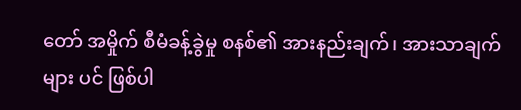တော် အမှိုက် စီမံခန့်ခွဲမှု စနစ်၏ အားနည်းချက်၊ အားသာချက်များ ပင် ဖြစ်ပါ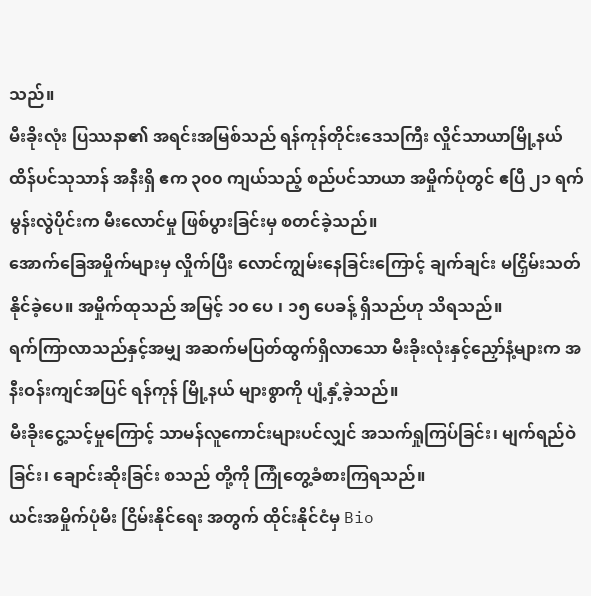သည်။
မီးခိုးလုံး ပြဿနာ၏ အရင်းအမြစ်သည် ရန်ကုန်တိုင်းဒေသကြီး လှိုင်သာယာမြို့နယ် ထိန်ပင်သုသာန် အနီးရှိ ဧက ၃၀၀ ကျယ်သည့် စည်ပင်သာယာ အမှိုက်ပုံတွင် ဧပြီ ၂၁ ရက် မွန်းလွဲပိုင်းက မီးလောင်မှု ဖြစ်ပွားခြင်းမှ စတင်ခဲ့သည်။
အောက်ခြေအမှိုက်များမှ လှိုက်ပြီး လောင်ကျွမ်းနေခြင်းကြောင့် ချက်ချင်း မငြှိမ်းသတ်နိုင်ခဲ့ပေ။ အမှိုက်ထုသည် အမြင့် ၁၀ ပေ ၊ ၁၅ ပေခန့် ရှိသည်ဟု သိရသည်။
ရက်ကြာလာသည်နှင့်အမျှ အဆက်မပြတ်ထွက်ရှိလာသော မီးခိုးလုံးနှင့်ညှော်နံ့များက အနီးဝန်းကျင်အပြင် ရန်ကုန် မြို့နယ် များစွာကို ပျံ့နှံ့ခဲ့သည်။
မီးခိုးငွေ့သင့်မှုကြောင့် သာမန်လူကောင်းများပင်လျှင် အသက်ရှုကြပ်ခြင်း၊ မျက်ရည်ဝဲခြင်း၊ ချောင်းဆိုးခြင်း စသည် တို့ကို ကြုံတွေ့ခံစားကြရသည်။
ယင်းအမှိုက်ပုံမီး ငြိမ်းနိုင်ရေး အတွက် ထိုင်းနိုင်ငံမှ Bio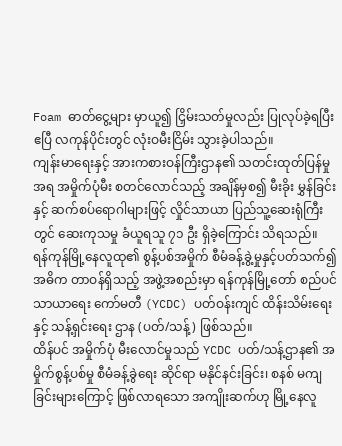Foam ဓာတ်ငွေ့များ မှာယူ၍ ငြှိမ်းသတ်မှုလည်း ပြုလုပ်ခဲ့ရပြီး ဧပြီ လကုန်ပိုင်းတွင် လုံးဝမီးငြိမ်း သွားခဲ့ပါသည်။
ကျန်းမာရေးနှင့် အားကစားဝန်ကြီးဌာန၏ သတင်းထုတ်ပြန်မှု အရ အမှိုက်ပုံမီး စတင်လောင်သည့် အချိန်မှစ၍ မီးခိုး မွှန်ခြင်း နှင့် ဆက်စပ်ရောဂါများဖြင့် လှိုင်သာယာ ပြည်သူ့ဆေးရုံကြီးတွင် ဆေးကုသမှု ခံယူရသူ ၇၁ ဦး ရှိခဲ့ကြောင်း သိရသည်။
ရန်ကုန်မြို့နေလူထု၏ စွန့်ပစ်အမှိုက် စီမံခန့်ခွဲ့မှုနှင့်ပတ်သက်၍ အဓိက တာဝန်ရှိသည့် အဖွဲ့အစည်းမှာ ရန်ကုန်မြို့တော် စည်ပင် သာယာရေး ကော်မတီ (YCDC) ပတ်ဝန်းကျင် ထိန်းသိမ်းရေးနှင့် သန့်ရှင်းရေး ဌာန (ပတ်/သန့်) ဖြစ်သည်။
ထိန်ပင် အမှိုက်ပုံ မီးလောင်မှုသည် YCDC ပတ်/သန့်ဌာန၏ အမှိုက်စွန့်ပစ်မှု စီမံခန့်ခွဲရေး ဆိုင်ရာ မနိုင်နင်းခြင်း၊ စနစ် မကျ ခြင်းများကြောင့် ဖြစ်လာရသော အကျိုးဆက်ဟု မြို့နေလူ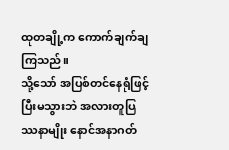ထုတချို့က ကောက်ချက်ချကြသည်။
သို့သော် အပြစ်တင်နေရုံဖြင့် ပြီးမသွားဘဲ အလားတူပြဿနာမျိုး နောင်အနာဂတ်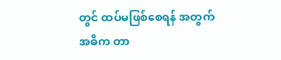တွင် ထပ်မဖြစ်စေရန် အတွက် အဓိက တာ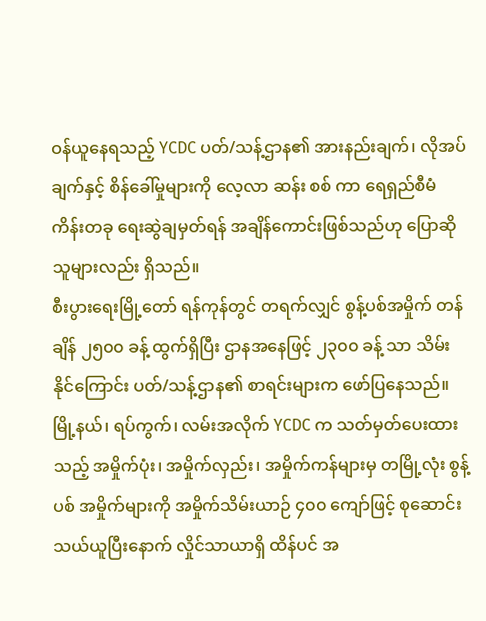ဝန်ယူနေရသည့် YCDC ပတ်/သန့်ဌာန၏ အားနည်းချက်၊ လိုအပ်ချက်နှင့် စိန်ခေါ်မှုများကို လေ့လာ ဆန်း စစ် ကာ ရေရှည်စီမံကိန်းတခု ရေးဆွဲချမှတ်ရန် အချိန်ကောင်းဖြစ်သည်ဟု ပြောဆိုသူများလည်း ရှိသည်။
စီးပွားရေးမြို့တော် ရန်ကုန်တွင် တရက်လျှင် စွန့်ပစ်အမှိုက် တန်ချိန် ၂၅၀၀ ခန့် ထွက်ရှိပြီး ဌာနအနေဖြင့် ၂၃၀၀ ခန့် သာ သိမ်းနိုင်ကြောင်း ပတ်/သန့်ဌာန၏ စာရင်းများက ဖော်ပြနေသည်။
မြို့နယ်၊ ရပ်ကွက်၊ လမ်းအလိုက် YCDC က သတ်မှတ်ပေးထားသည့် အမှိုက်ပုံး၊ အမှိုက်လှည်း၊ အမှိုက်ကန်များမှ တမြို့လုံး စွန့်ပစ် အမှိုက်များကို အမှိုက်သိမ်းယာဉ် ၄၀၀ ကျော်ဖြင့် စုဆောင်း သယ်ယူပြီးနောက် လှိုင်သာယာရှိ ထိန်ပင် အ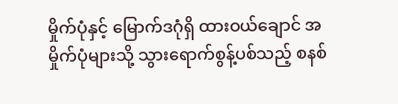မှိုက်ပုံနှင့် မြောက်ဒဂုံရှိ ထားဝယ်ချောင် အမှိုက်ပုံများသို့ သွားရောက်စွန့်ပစ်သည့် စနစ်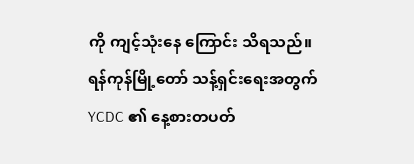ကို ကျင့်သုံးနေ ကြောင်း သိရသည်။
ရန်ကုန်မြို့တော် သန့်ရှင်းရေးအတွက် YCDC ၏ နေ့စားတပတ်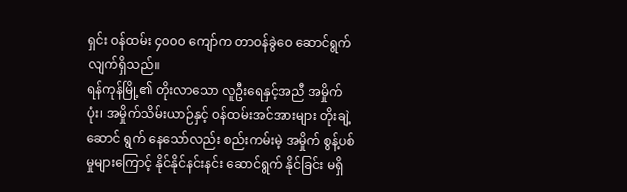ရှင်း ဝန်ထမ်း ၄၀၀၀ ကျော်က တာဝန်ခွဲဝေ ဆောင်ရွက် လျက်ရှိသည်။
ရန်ကုန်မြို့၏ တိုးလာသော လူဦးရေနှင့်အညီ အမှိုက်ပုံး၊ အမှိုက်သိမ်းယာဉ်နှင့် ဝန်ထမ်းအင်အားများ တိုးချဲ့ ဆောင် ရွက် နေသော်လည်း စည်းကမ်းမဲ့ အမှိုက် စွန့်ပစ်မှုများကြောင့် နိုင်နိုင်နင်းနင်း ဆောင်ရွက် နိုင်ခြင်း မရှိ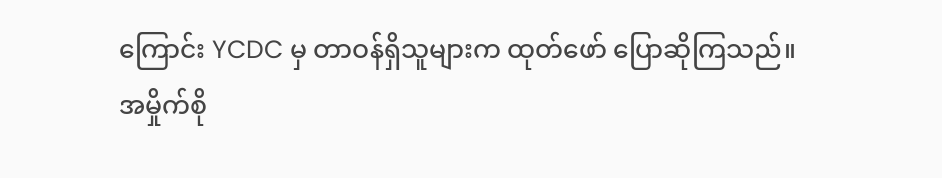ကြောင်း YCDC မှ တာဝန်ရှိသူများက ထုတ်ဖော် ပြောဆိုကြသည်။
အမှိုက်စို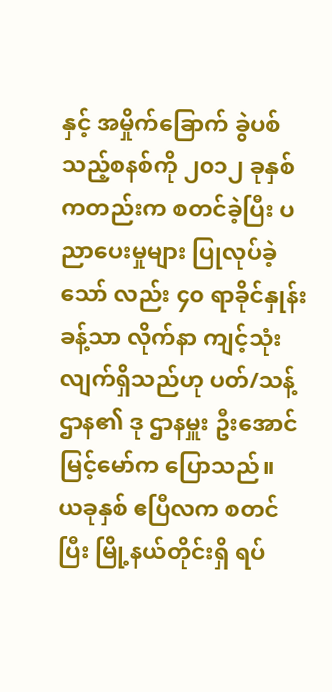နှင့် အမှိုက်ခြောက် ခွဲပစ်သည့်စနစ်ကို ၂၀၁၂ ခုနှစ်ကတည်းက စတင်ခဲ့ပြီး ပညာပေးမှုများ ပြုလုပ်ခဲ့သော် လည်း ၄၀ ရာခိုင်နှုန်းခန့်သာ လိုက်နာ ကျင့်သုံးလျက်ရှိသည်ဟု ပတ်/သန့်ဌာန၏ ဒု ဌာနမှူး ဦးအောင်မြင့်မော်က ပြောသည်။
ယခုနှစ် ဧပြီလက စတင်ပြီး မြို့နယ်တိုင်းရှိ ရပ်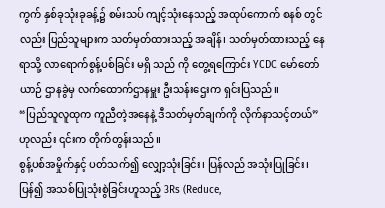ကွက် နှစ်ခုသုံးခုခန့်၌ စမ်းသပ် ကျင့်သုံးနေသည့် အထုပ်ကောက် စနစ် တွင်လည်း ပြည်သူများက သတ်မှတ်ထားသည့် အချိန်၊ သတ်မှတ်ထားသည့် နေရာသို့ လာရောက်စွန့်ပစ်ခြင်း မရှိ သည် ကို တွေ့ရကြောင်း YCDC မော်တော်ယာဉ် ဌာနခွဲမှ လက်ထောက်ဌာနမှူး ဦးသန်းဌေးက ရှင်းပြသည်။
“ပြည်သူလူထုက ကူညီတဲ့အနေနဲ့ ဒီသတ်မှတ်ချက်ကို လိုက်နာသင့်တယ်” ဟုလည်း ၎င်းက တိုက်တွန်းသည်။
စွန့်ပစ်အမှိုက်နှင့် ပတ်သက်၍ လျှော့သုံးခြင်း၊ ပြန်လည် အသုံးပြုခြင်း၊ ပြန်၍ အသစ်ပြုသုံးစွဲခြင်းဟူသည့် 3Rs (Reduce,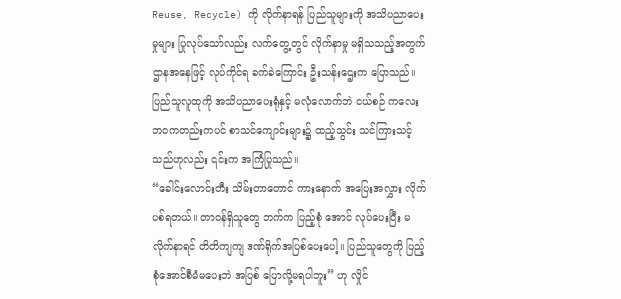Reuse, Recycle) ကို လိုက်နာရန် ပြည်သူများကို အသိပညာပေးမှုများ ပြုလုပ်သော်လည်း လက်တွေ့တွင် လိုက်နာမှု မရှိသသည့်အတွက် ဌာနအနေဖြင့် လုပ်ကိုင်ရ ခက်ခဲကြောင်း ဦးသန်းဌေးက ပြောသည်။
ပြည်သူလူထုကို အသိပညာပေးရုံနှင့် မလုံလောက်ဘဲ ငယ်စဉ် ကလေးဘဝကတည်းကပင် စာသင်ကျောင်းများ၌ ထည့်သွင်း သင်ကြားသင့်သည်ဟုလည်း ၎င်းက အကြံပြုသည်။
“ခေါင်းလောင်းတီး သိမ်းတာတောင် ကားနောက် အပြေးအလွှား လိုက်ပစ်ရတယ်။ တာဝန်ရှိသူတွေ ဘက်က ပြည့်စုံ အောင် လုပ်ပေးပြီး မလိုက်နာရင် တိတိကျကျ ဒဏ်ရိုက်အပြစ်ပေးပေါ့။ ပြည်သူတွေကို ပြည့်စုံအောင်စီမံမပေးဘဲ အပြစ် ပြောလို့မရပါဘူး” ဟု လှိုင်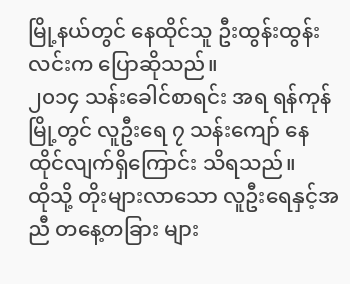မြို့နယ်တွင် နေထိုင်သူ ဦးထွန်းထွန်းလင်းက ပြောဆိုသည်။
၂၀၁၄ သန်းခေါင်စာရင်း အရ ရန်ကုန်မြို့တွင် လူဦးရေ ၇ သန်းကျော် နေထိုင်လျက်ရှိကြောင်း သိရသည်။
ထိုသို့ တိုးများလာသော လူဦးရေနှင့်အညီ တနေ့တခြား များ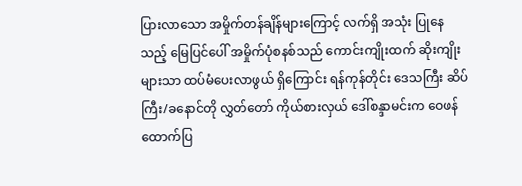ပြားလာသော အမှိုက်တန်ချိန်များကြောင့် လက်ရှိ အသုံး ပြုနေသည့် မြေပြင်ပေါ် အမှိုက်ပုံစနစ်သည် ကောင်းကျိုးထက် ဆိုးကျိုးများသာ ထပ်မံပေးလာဖွယ် ရှိကြောင်း ရန်ကုန်တိုင်း ဒေသကြီး ဆိပ်ကြီး/ခနောင်တို လွှတ်တော် ကိုယ်စားလှယ် ဒေါ်စန္ဒာမင်းက ဝေဖန် ထောက်ပြ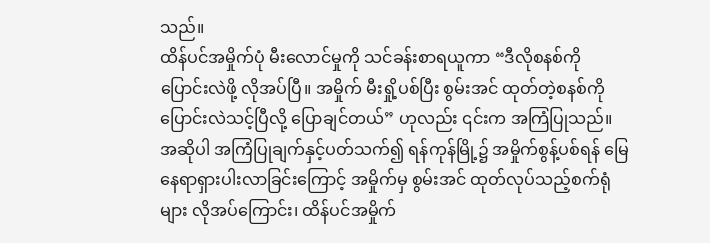သည်။
ထိန်ပင်အမှိုက်ပုံ မီးလောင်မှုကို သင်ခန်းစာရယူကာ “ဒီလိုစနစ်ကို ပြောင်းလဲဖို့ လိုအပ်ပြီ။ အမှိုက် မီးရှို့ပစ်ပြီး စွမ်းအင် ထုတ်တဲ့စနစ်ကို ပြောင်းလဲသင့်ပြီလို့ ပြောချင်တယ်” ဟုလည်း ၎င်းက အကြံပြုသည်။
အဆိုပါ အကြံပြုချက်နှင့်ပတ်သက်၍ ရန်ကုန်မြို့၌ အမှိုက်စွန့်ပစ်ရန် မြေနေရာရှားပါးလာခြင်းကြောင့် အမှိုက်မှ စွမ်းအင် ထုတ်လုပ်သည့်စက်ရုံများ လိုအပ်ကြောင်း၊ ထိန်ပင်အမှိုက်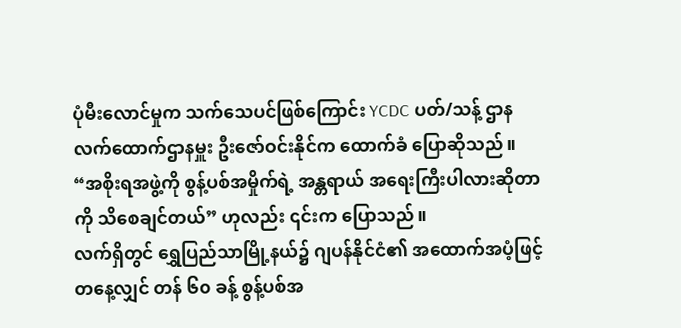ပုံမီးလောင်မှုက သက်သေပင်ဖြစ်ကြောင်း YCDC ပတ်/သန့် ဌာန လက်ထောက်ဌာနမှူး ဦးဇော်ဝင်းနိုင်က ထောက်ခံ ပြောဆိုသည်။
“အစိုးရအဖွဲ့ကို စွန့်ပစ်အမှိုက်ရဲ့ အန္တရာယ် အရေးကြီးပါလားဆိုတာကို သိစေချင်တယ်” ဟုလည်း ၎င်းက ပြောသည်။
လက်ရှိတွင် ရွှေပြည်သာမြို့နယ်၌ ဂျပန်နိုင်ငံ၏ အထောက်အပံ့ဖြင့် တနေ့လျှင် တန် ၆၀ ခန့် စွန့်ပစ်အ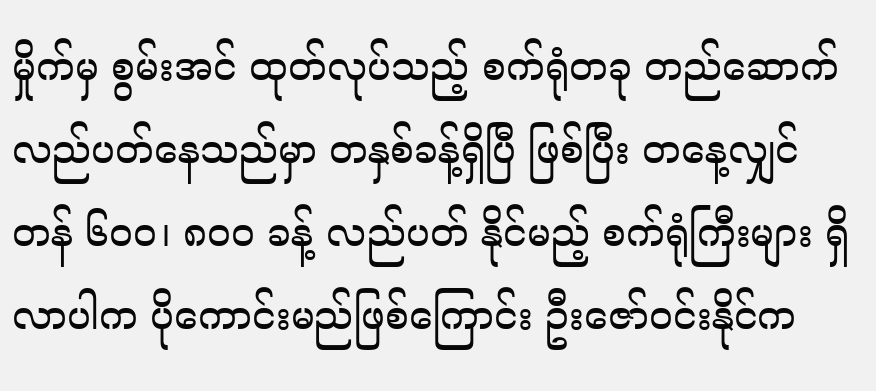မှိုက်မှ စွမ်းအင် ထုတ်လုပ်သည့် စက်ရုံတခု တည်ဆောက် လည်ပတ်နေသည်မှာ တနှစ်ခန့်ရှိပြီ ဖြစ်ပြီး တနေ့လျှင် တန် ၆၀၀၊ ၈၀၀ ခန့် လည်ပတ် နိုင်မည့် စက်ရုံကြီးများ ရှိလာပါက ပိုကောင်းမည်ဖြစ်ကြောင်း ဦးဇော်ဝင်းနိုင်က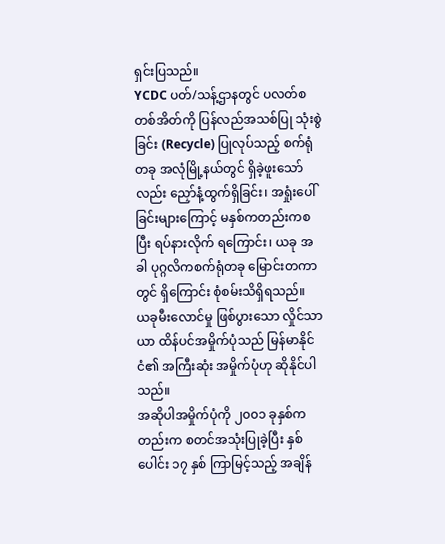ရှင်းပြသည်။
YCDC ပတ်/သန့်ဌာနတွင် ပလတ်စတစ်အိတ်ကို ပြန်လည်အသစ်ပြု သုံးစွဲခြင်း (Recycle) ပြုလုပ်သည့် စက်ရုံတခု အလုံမြို့နယ်တွင် ရှိခဲ့ဖူးသော်လည်း ညှော်နံ့ထွက်ရှိခြင်း၊ အရှုံးပေါ်ခြင်းများကြောင့် မနှစ်ကတည်းကစပြီး ရပ်နားလိုက် ရကြောင်း၊ ယခု အခါ ပုဂ္ဂလိကစက်ရုံတခု မြောင်းတကာတွင် ရှိကြောင်း စုံစမ်းသိရှိရသည်။
ယခုမီးလောင်မှု ဖြစ်ပွားသော လှိုင်သာယာ ထိန်ပင်အမှိုက်ပုံသည် မြန်မာနိုင်ငံ၏ အကြီးဆုံး အမှိုက်ပုံဟု ဆိုနိုင်ပါ သည်။
အဆိုပါအမှိုက်ပုံကို ၂၀၀၁ ခုနှစ်ကတည်းက စတင်အသုံးပြုခဲ့ပြီး နှစ်ပေါင်း ၁၇ နှစ် ကြာမြင့်သည့် အချိန်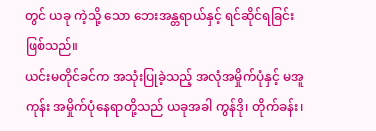တွင် ယခု ကဲ့သို့ သော ဘေးအန္တရာယ်နှင့် ရင်ဆိုင်ရခြင်း ဖြစ်သည်။
ယင်းမတိုင်ခင်က အသုံးပြုခဲ့သည့် အလုံအမှိုက်ပုံနှင့် မအူကုန်း အမှိုက်ပုံနေရာတို့သည် ယခုအခါ ကွန်ဒို၊ တိုက်ခန်း၊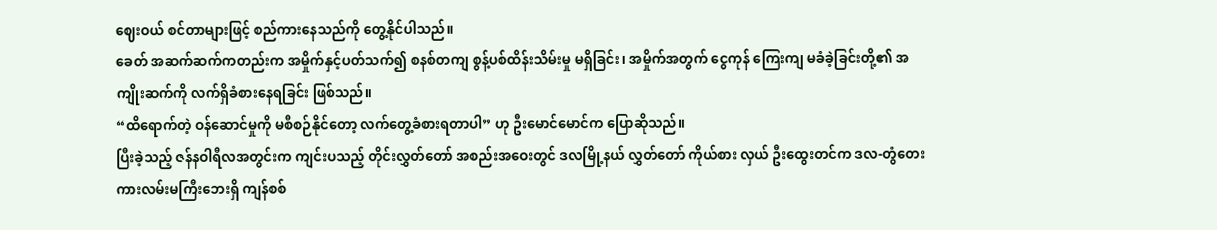ဈေးဝယ် စင်တာများဖြင့် စည်ကားနေသည်ကို တွေ့နိုင်ပါသည်။
ခေတ် အဆက်ဆက်ကတည်းက အမှိုက်နှင့်ပတ်သက်၍ စနစ်တကျ စွန့်ပစ်ထိန်းသိမ်းမှု မရှိခြင်း၊ အမှိုက်အတွက် ငွေကုန် ကြေးကျ မခံခဲ့ခြင်းတို့၏ အကျိုးဆက်ကို လက်ရှိခံစားနေရခြင်း ဖြစ်သည်။
“ထိရောက်တဲ့ ဝန်ဆောင်မှုကို မစီစဉ်နိုင်တော့ လက်တွေ့ခံစားရတာပါ” ဟု ဦးမောင်မောင်က ပြောဆိုသည်။
ပြီးခဲ့သည့် ဇန်နဝါရီလအတွင်းက ကျင်းပသည့် တိုင်းလွှတ်တော် အစည်းအဝေးတွင် ဒလမြို့နယ် လွှတ်တော် ကိုယ်စား လှယ် ဦးထွေးတင်က ဒလ-တွံတေး ကားလမ်းမကြီးဘေးရှိ ကျန်စစ်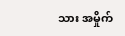သား အမှိုက်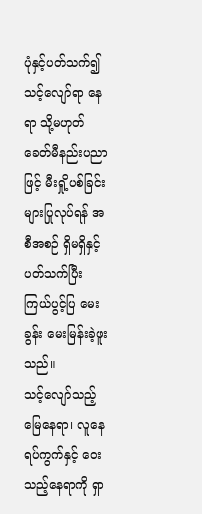ပုံနှင့်ပတ်သက်၍ သင့်လျော်ရာ နေရာ သို့မဟုတ် ခေတ်မီနည်းပညာဖြင့် မီးရှို့ပစ်ခြင်းများပြုလုပ်ရန် အစီအစဉ် ရှိမရှိနှင့်ပတ်သက်ပြီး ကြယ်ပွင့်ပြ မေးခွန်း မေးမြန်းခဲ့ဖူးသည်။
သင့်လျော်သည့် မြေနေရာ၊ လူနေရပ်ကွက်နှင့် ဝေးသည့်နေရာကို ရှာ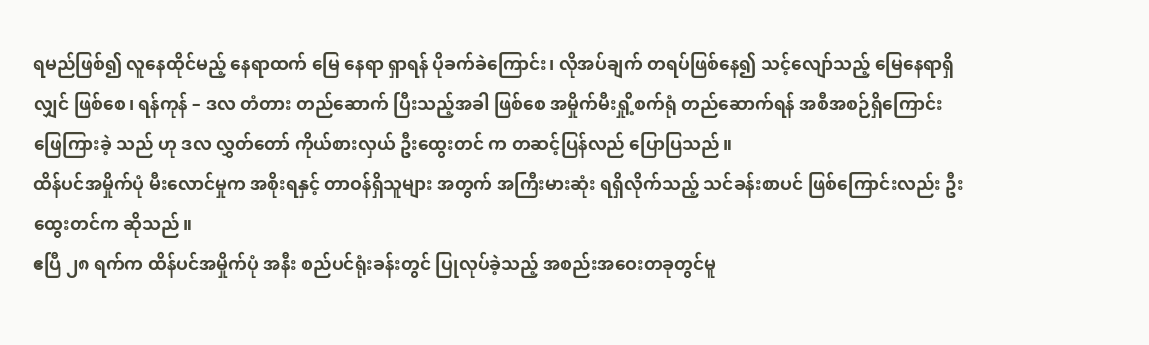ရမည်ဖြစ်၍ လူနေထိုင်မည့် နေရာထက် မြေ နေရာ ရှာရန် ပိုခက်ခဲကြောင်း၊ လိုအပ်ချက် တရပ်ဖြစ်နေ၍ သင့်လျော်သည့် မြေနေရာရှိလျှင် ဖြစ်စေ၊ ရန်ကုန် – ဒလ တံတား တည်ဆောက် ပြီးသည့်အခါ ဖြစ်စေ အမှိုက်မီးရှို့စက်ရုံ တည်ဆောက်ရန် အစီအစဉ်ရှိကြောင်း ဖြေကြားခဲ့ သည် ဟု ဒလ လွှတ်တော် ကိုယ်စားလှယ် ဦးထွေးတင် က တဆင့်ပြန်လည် ပြောပြသည်။
ထိန်ပင်အမှိုက်ပုံ မီးလောင်မှုက အစိုးရနှင့် တာဝန်ရှိသူများ အတွက် အကြီးမားဆုံး ရရှိလိုက်သည့် သင်ခန်းစာပင် ဖြစ်ကြောင်းလည်း ဦးထွေးတင်က ဆိုသည်။
ဧပြီ ၂၈ ရက်က ထိန်ပင်အမှိုက်ပုံ အနီး စည်ပင်ရုံးခန်းတွင် ပြုလုပ်ခဲ့သည့် အစည်းအဝေးတခုတွင်မူ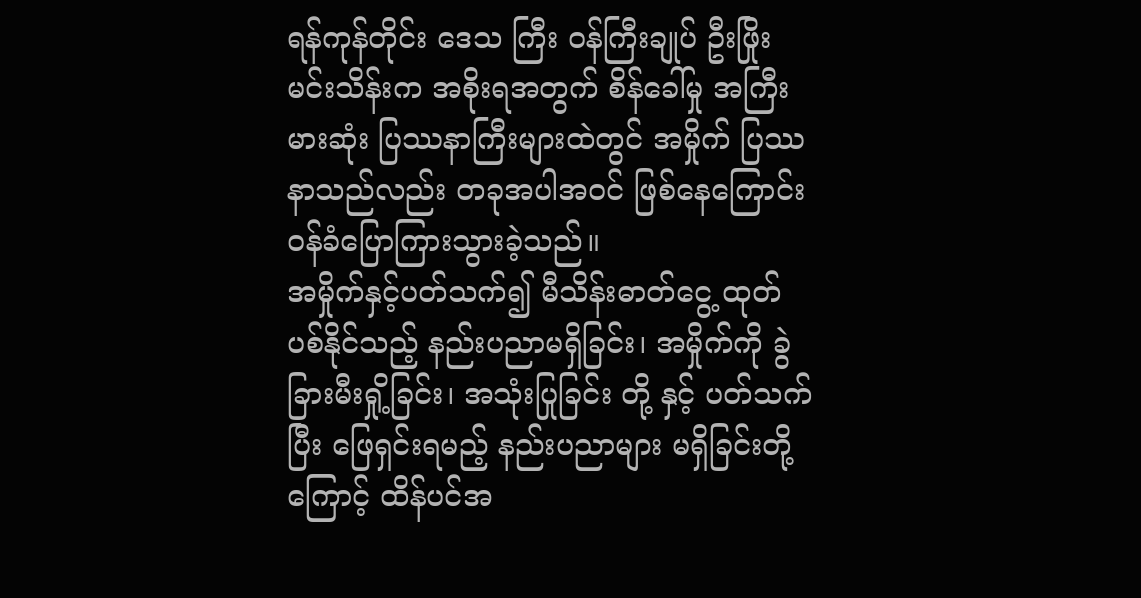ရန်ကုန်တိုင်း ဒေသ ကြီး ဝန်ကြီးချုပ် ဦးဖြိုးမင်းသိန်းက အစိုးရအတွက် စိန်ခေါ်မှု အကြီးမားဆုံး ပြဿနာကြီးများထဲတွင် အမှိုက် ပြဿနာသည်လည်း တခုအပါအဝင် ဖြစ်နေကြောင်း ဝန်ခံပြောကြားသွားခဲ့သည်။
အမှိုက်နှင့်ပတ်သက်၍ မီသိန်းဓာတ်ငွေ့ ထုတ်ပစ်နိုင်သည့် နည်းပညာမရှိခြင်း၊ အမှိုက်ကို ခွဲခြားမီးရှို့ခြင်း၊ အသုံးပြုခြင်း တို့ နှင့် ပတ်သက်ပြီး ဖြေရှင်းရမည့် နည်းပညာများ မရှိခြင်းတို့ကြောင့် ထိန်ပင်အ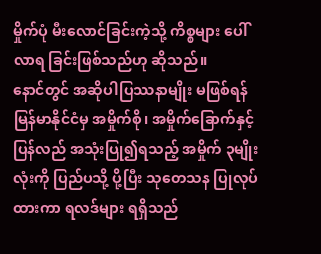မှိုက်ပုံ မီးလောင်ခြင်းကဲ့သို့ ကိစ္စများ ပေါ်လာရ ခြင်းဖြစ်သည်ဟု ဆိုသည်။
နောင်တွင် အဆိုပါပြဿနာမျိုး မဖြစ်ရန် မြန်မာနိုင်ငံမှ အမှိုက်စို၊ အမှိုက်ခြောက်နှင့် ပြန်လည် အသုံးပြု၍ရသည့် အမှိုက် ၃မျိုးလုံးကို ပြည်ပသို့ ပို့ပြီး သုတေသန ပြုလုပ်ထားကာ ရလဒ်များ ရရှိသည်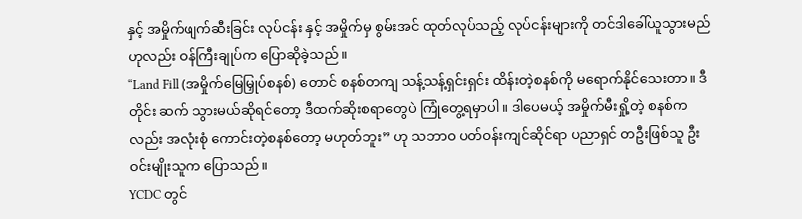နှင့် အမှိုက်ဖျက်ဆီးခြင်း လုပ်ငန်း နှင့် အမှိုက်မှ စွမ်းအင် ထုတ်လုပ်သည့် လုပ်ငန်းများကို တင်ဒါခေါ်ယူသွားမည်ဟုလည်း ဝန်ကြီးချုပ်က ပြောဆိုခဲ့သည်။
“Land Fill (အမှိုက်မြေမြှုပ်စနစ်) တောင် စနစ်တကျ သန့်သန့်ရှင်းရှင်း ထိန်းတဲ့စနစ်ကို မရောက်နိုင်သေးတာ။ ဒီတိုင်း ဆက် သွားမယ်ဆိုရင်တော့ ဒီထက်ဆိုးစရာတွေပဲ ကြုံတွေ့ရမှာပါ။ ဒါပေမယ့် အမှိုက်မီးရှို့တဲ့ စနစ်ကလည်း အလုံးစုံ ကောင်းတဲ့စနစ်တော့ မဟုတ်ဘူး” ဟု သဘာဝ ပတ်ဝန်းကျင်ဆိုင်ရာ ပညာရှင် တဦးဖြစ်သူ ဦးဝင်းမျိုးသူက ပြောသည်။
YCDC တွင်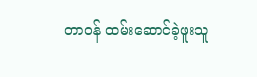တာဝန် ထမ်းဆောင်ခဲ့ဖူးသူ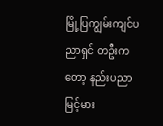မြို့ပြကျွမ်းကျင်ပညာရှင် တဦးကတော့ နည်းပညာမြင့်မား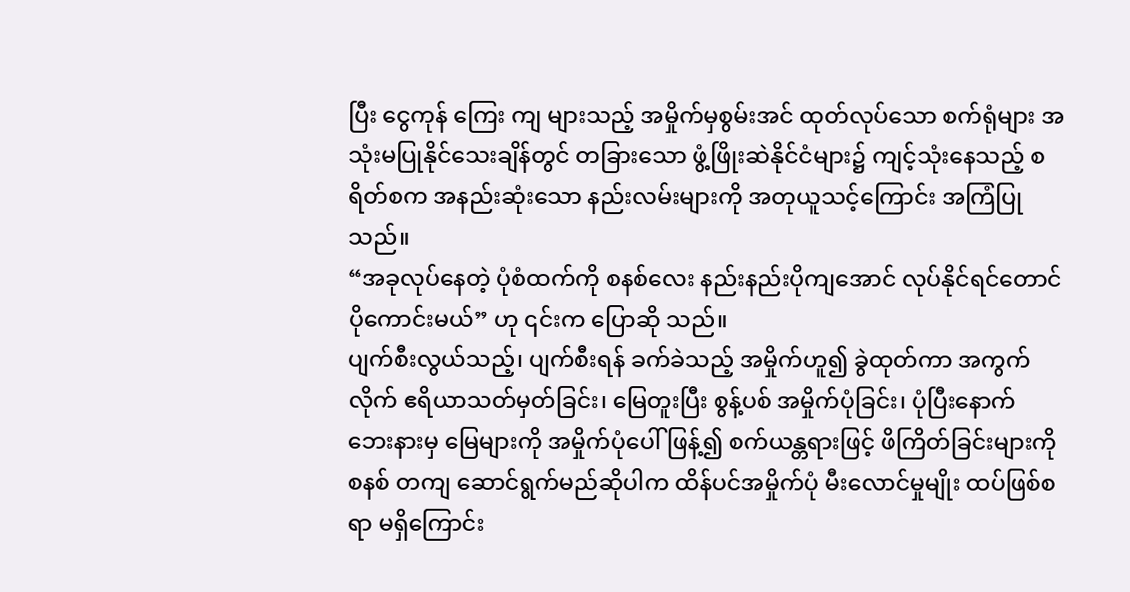ပြီး ငွေကုန် ကြေး ကျ များသည့် အမှိုက်မှစွမ်းအင် ထုတ်လုပ်သော စက်ရုံများ အသုံးမပြုနိုင်သေးချိန်တွင် တခြားသော ဖွံ့ဖြိုးဆဲနိုင်ငံများ၌ ကျင့်သုံးနေသည့် စရိတ်စက အနည်းဆုံးသော နည်းလမ်းများကို အတုယူသင့်ကြောင်း အကြံပြုသည်။
“အခုလုပ်နေတဲ့ ပုံစံထက်ကို စနစ်လေး နည်းနည်းပိုကျအောင် လုပ်နိုင်ရင်တောင် ပိုကောင်းမယ်” ဟု ၎င်းက ပြောဆို သည်။
ပျက်စီးလွယ်သည့်၊ ပျက်စီးရန် ခက်ခဲသည့် အမှိုက်ဟူ၍ ခွဲထုတ်ကာ အကွက်လိုက် ဧရိယာသတ်မှတ်ခြင်း၊ မြေတူးပြီး စွန့်ပစ် အမှိုက်ပုံခြင်း၊ ပုံပြီးနောက် ဘေးနားမှ မြေများကို အမှိုက်ပုံပေါ်ဖြန့်၍ စက်ယန္တရားဖြင့် ဖိကြိတ်ခြင်းများကို စနစ် တကျ ဆောင်ရွက်မည်ဆိုပါက ထိန်ပင်အမှိုက်ပုံ မီးလောင်မှုမျိုး ထပ်ဖြစ်စရာ မရှိကြောင်း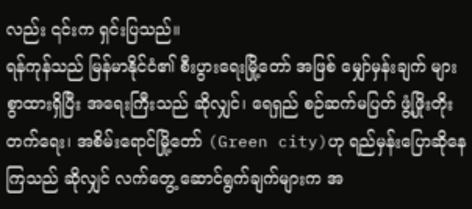လည်း ၎င်းက ရှင်းပြသည်။
ရန်ကုန်သည် မြန်မာနိုင်ငံ၏ စီးပွားရေးမြို့တော် အဖြစ် မျှော်မှန်းချက် များစွာထားရှိပြီး အရေးကြီးသည် ဆိုလျှင်၊ ရေရှည် စဉ်ဆက်မပြတ် ဖွံ့ဖြိုးတိုးတက်ရေး၊ အစိမ်းရောင်မြို့တော် (Green city)ဟု ရည်မှန်းပြောဆိုနေကြသည် ဆိုလျှင် လက်တွေ့ ဆောင်ရွက်ချက်များက အ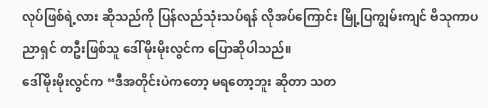လုပ်ဖြစ်ရဲ့လား ဆိုသည်ကို ပြန်လည်သုံးသပ်ရန် လိုအပ်ကြောင်း မြို့ပြကျွမ်းကျင် ဗိသုကာပညာရှင် တဦးဖြစ်သူ ဒေါ်မိုးမိုးလွင်က ပြောဆိုပါသည်။
ဒေါ်မိုးမိုးလွင်က “ဒီအတိုင်းပဲကတော့ မရတော့ဘူး ဆိုတာ သတ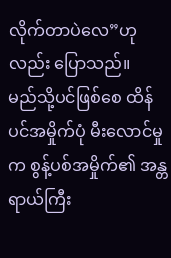လိုက်တာပဲလေ”ဟုလည်း ပြောသည်။
မည်သို့ပင်ဖြစ်စေ ထိန်ပင်အမှိုက်ပုံ မီးလောင်မှုက စွန့်ပစ်အမှိုက်၏ အန္တရာယ်ကြီး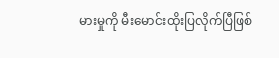မားမှုကို မီးမောင်းထိုးပြလိုက်ပြီဖြစ်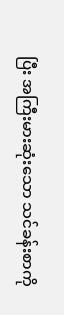ပြီး အကြီးမားဆုံးသော သင်ခန်းစာကို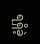ရရှိခဲ့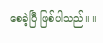စေခဲ့ပြီ ဖြစ်ပါသည်။ ။